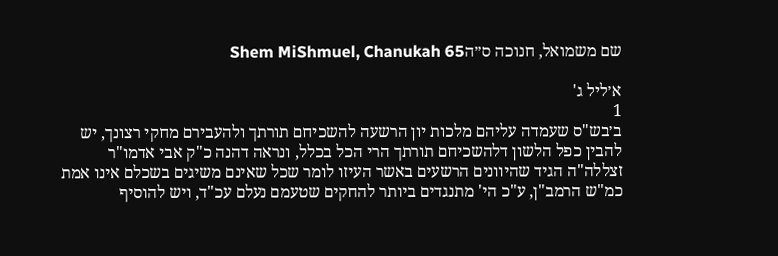שם משמואל, חנוכה ס״הShem MiShmuel, Chanukah 65

א׳ליל ג'
1
ב׳בש"ס שעמדה עליהם מלכות יון הרשעה להשכיחם תורתך ולהעבירם מחקי רצונך, יש להבין כפל הלשון דלהשכיחם תורתך הרי הכל בכלל, ונראה דהנה כ"ק אבי אדמו"ר זצללה"ה הגיד שהיוונים הרשעים באשר העיזו לומר שכל שאינם משיגים בשכלם אינו אמת כמ"ש הרמב"ן, ע"כ הי' מתנגדים ביותר להחקים שטעמם נעלם עכ"ד, ויש להוסיף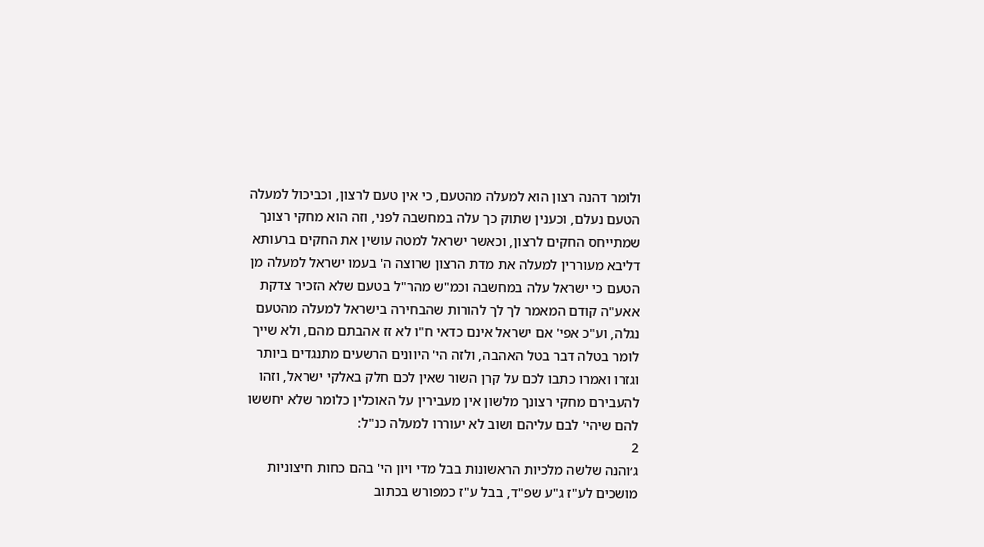ולומר דהנה רצון הוא למעלה מהטעם, כי אין טעם לרצון, וכביכול למעלה הטעם נעלם, וכענין שתוק כך עלה במחשבה לפני, וזה הוא מחקי רצונך שמתייחס החקים לרצון, וכאשר ישראל למטה עושין את החקים ברעותא דליבא מעוררין למעלה את מדת הרצון שרוצה ה' בעמו ישראל למעלה מן הטעם כי ישראל עלה במחשבה וכמ"ש מהר"ל בטעם שלא הזכיר צדקת אאע"ה קודם המאמר לך לך להורות שהבחירה בישראל למעלה מהטעם נגלה, וע"כ אפי' אם ישראל אינם כדאי ח"ו לא זז אהבתם מהם, ולא שייך לומר בטלה דבר בטל האהבה, ולזה הי' היוונים הרשעים מתנגדים ביותר וגזרו ואמרו כתבו לכם על קרן השור שאין לכם חלק באלקי ישראל, וזהו להעבירם מחקי רצונך מלשון אין מעבירין על האוכלין כלומר שלא יחששו להם שיהי' לבם עליהם ושוב לא יעוררו למעלה כנ"ל:
2
ג׳והנה שלשה מלכיות הראשונות בבל מדי ויון הי' בהם כחות חיצוניות מושכים לע"ז ג"ע שפ"ד, בבל ע"ז כמפורש בכתוב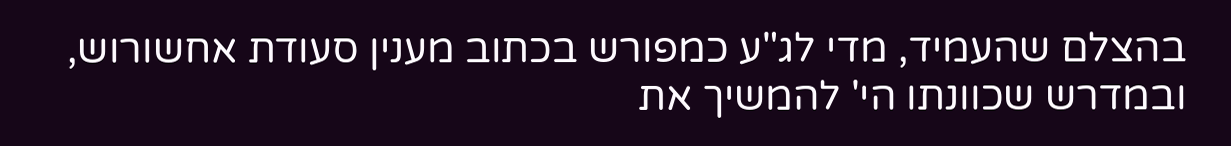בהצלם שהעמיד, מדי לג"ע כמפורש בכתוב מענין סעודת אחשורוש, ובמדרש שכוונתו הי' להמשיך את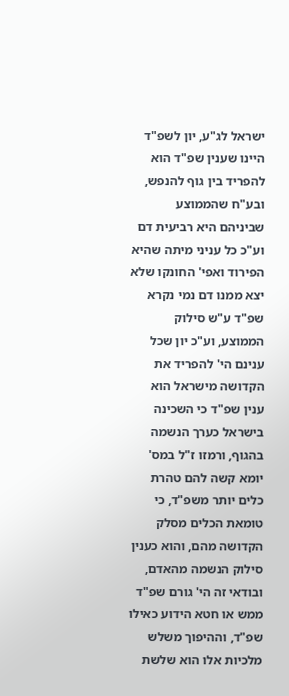ישראל לג"ע, יון לשפ"ד היינו שענין שפ"ד הוא להפריד בין גוף להנפש, ובע"ח שהממוצע שביניהם היא רביעית דם וע"כ כל עניני מיתה שהיא הפירוד ואפי' החונקו שלא יצא ממנו דם נמי נקרא שפ"ד ע"ש סילוק הממוצע, וע"כ יון שכל ענינם הי' להפריד את הקדושה מישראל הוא ענין שפ"ד כי השכינה בישראל כערך הנשמה בהגוף, ורמזו ז"ל במס' יומא קשה להם טהרת כלים יותר משפ"ד, כי טומאת הכלים מסלק הקדושה מהם, והוא כענין סילוק הנשמה מהאדם, ובודאי זה הי' גורם שפ"ד ממש או חטא הידוע כאילו שפ"ד, וההיפוך משלש מלכיות אלו הוא שלשת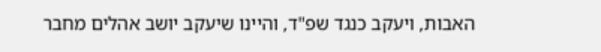האבות, ויעקב כנגד שפ"ד, והיינו שיעקב יושב אהלים מחבר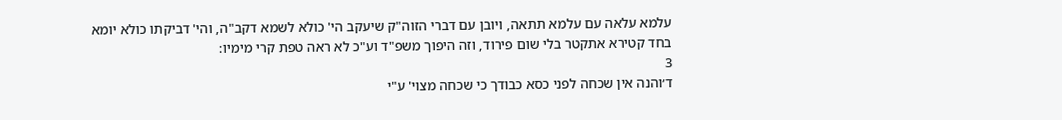עלמא עלאה עם עלמא תתאה, ויובן עם דברי הזוה"ק שיעקב הי' כולא לשמא דקב"ה, והי' דביקתו כולא יומא בחד קטירא אתקטר בלי שום פירוד, וזה היפוך משפ"ד וע"כ לא ראה טפת קרי מימיו:
3
ד׳והנה אין שכחה לפני כסא כבודך כי שכחה מצוי' ע"י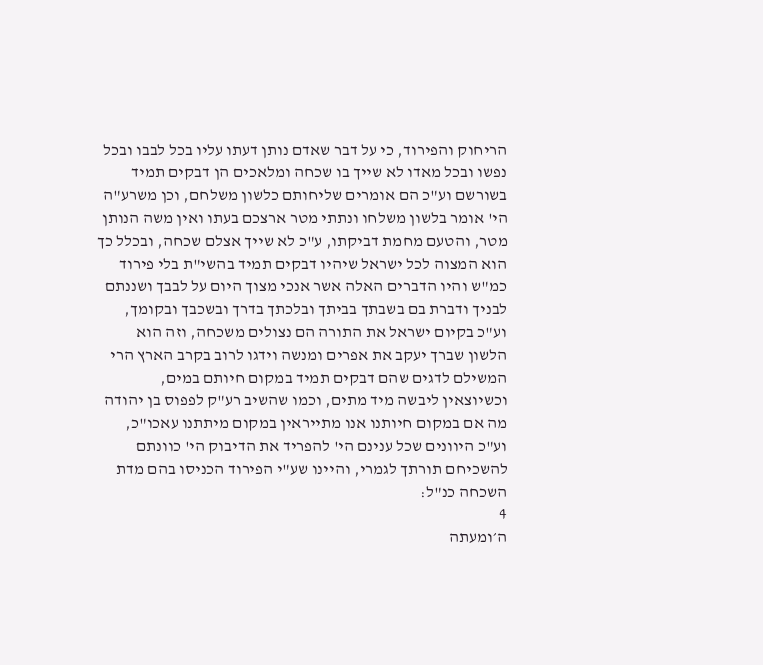הריחוק והפירוד, כי על דבר שאדם נותן דעתו עליו בכל לבבו ובכל נפשו ובכל מאדו לא שייך בו שכחה ומלאכים הן דבקים תמיד בשורשם וע"כ הם אומרים שליחותם כלשון משלחם, וכן משרע"ה הי' אומר בלשון משלחו ונתתי מטר ארצכם בעתו ואין משה הנותן מטר, והטעם מחמת דביקתו, ע"כ לא שייך אצלם שכחה, ובכלל כך הוא המצוה לכל ישראל שיהיו דבקים תמיד בהשי"ת בלי פירוד כמ"ש והיו הדברים האלה אשר אנכי מצוך היום על לבבך ושננתם לבניך ודברת בם בשבתך בביתך ובלכתך בדרך ובשכבך ובקומך, וע"כ בקיום ישראל את התורה הם נצולים משכחה, וזה הוא הלשון שברך יעקב את אפרים ומנשה וידגו לרוב בקרב הארץ הרי המשילם לדגים שהם דבקים תמיד במקום חיותם במים, וכשיוצאין ליבשה מיד מתים, וכמו שהשיב רע"ק לפפוס בן יהודה מה אם במקום חיותנו אנו מתייראין במקום מיתתנו עאכו"כ, וע"כ היוונים שכל ענינם הי' להפריד את הדיבוק הי' כוונתם להשכיחם תורתך לגמרי, והיינו שע"י הפירוד הכניסו בהם מדת השכחה כנ"ל:
4
ה׳ומעתה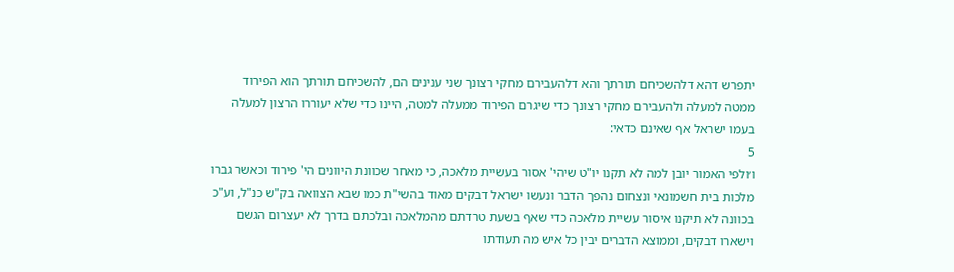יתפרש דהא דלהשכיחם תורתך והא דלהעבירם מחקי רצונך שני ענינים הם, להשכיחם תורתך הוא הפירוד ממטה למעלה ולהעבירם מחקי רצונך כדי שיגרם הפירוד ממעלה למטה, היינו כדי שלא יעוררו הרצון למעלה בעמו ישראל אף שאינם כדאי:
5
ו׳ולפי האמור יובן למה לא תקנו יו"ט שיהי' אסור בעשיית מלאכה, כי מאחר שכוונת היוונים הי' פירוד וכאשר גברו מלכות בית חשמונאי ונצחום נהפך הדבר ונעשו ישראל דבקים מאוד בהשי"ת כמו שבא הצוואה בק"ש כנ"ל, וע"כ בכוונה לא תיקנו איסור עשיית מלאכה כדי שאף בשעת טרדתם מהמלאכה ובלכתם בדרך לא יעצרום הגשם וישארו דבקים, וממוצא הדברים יבין כל איש מה תעודתו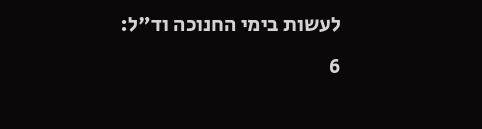לעשות בימי החנוכה וד"ל:
6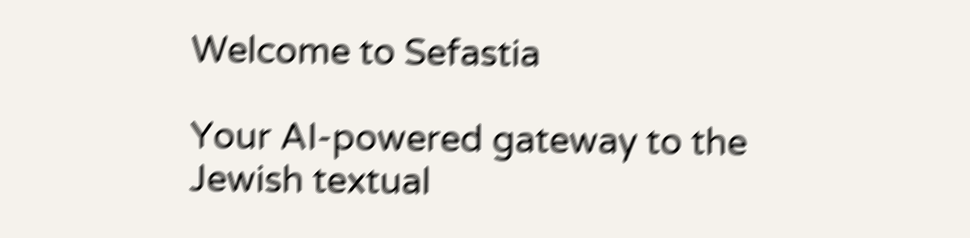Welcome to Sefastia

Your AI-powered gateway to the Jewish textual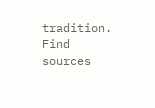tradition. Find sources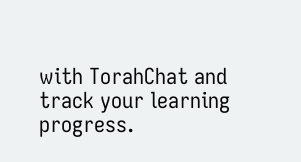with TorahChat and track your learning progress.